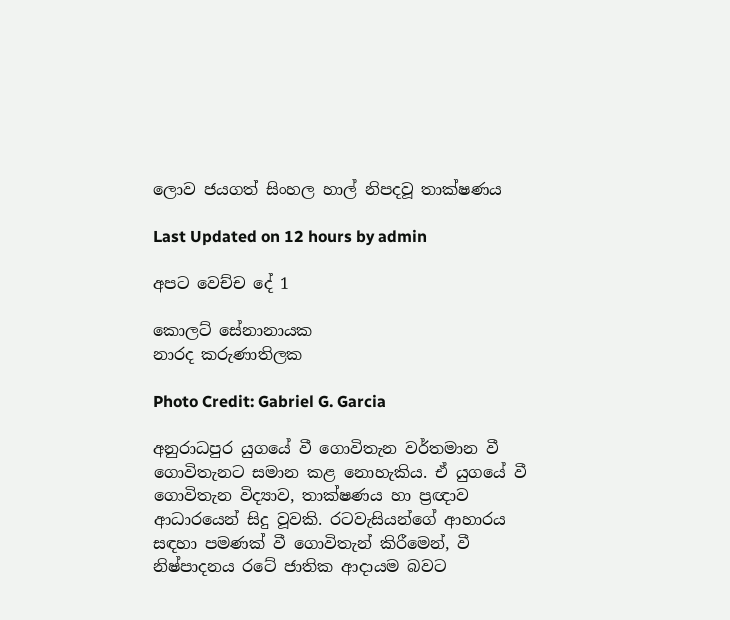ලොව ජයගත් සිංහල හාල් නිපදවූ තාක්ෂණය

Last Updated on 12 hours by admin

අපට වෙච්ච දේ 1

කොලට් සේනානායක
නාරද කරුණාතිලක

Photo Credit: Gabriel G. Garcia

අනුරාධපුර යුගයේ වී ගොවිතැන වර්තමාන වී ගොවිතැනට සමාන කළ නොහැකිය. ඒ යුගයේ වී ගොවිතැන විද්‍යාව, තාක්ෂණය හා ප්‍රඥාව ආධාරයෙන් සිදු වූවකි. රටවැසියන්ගේ ආහාරය සඳහා පමණක් වී ගොවිතැන් කිරීමෙන්, වී නිෂ්පාදනය රටේ ජාතික ආදායම බවට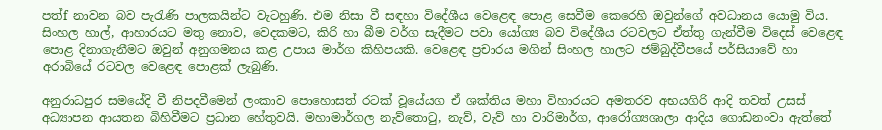පත්f නාවන බව පැරැණි පාලකයින්ට වැටහුණි. එම නිසා වී සඳහා විදේශීය වෙළෙඳ පොළ සෙවීම කෙරෙහි ඔවුන්ගේ අවධානය යොමු විය. සිංහල හාල්, ආහාරයට මතු නොව, වෙදකමට, කිරි හා බීම වර්ග සැදීමට පවා යෝග්‍ය බව විදේශීය රටවලට ඒත්තු ගැන්වීම විදෙස් වෙළෙඳ පොළ දිනාගැනීමට ඔවුන් අනුගමනය කළ උපාය මාර්ග කිහිපයකි. වෙළෙඳ ප්‍රචාරය මගින් සිංහල හාලට ජම්බුද්වීපයේ පර්සියාවේ හා අරාබියේ රටවල වෙළෙඳ පොළක් ලැබුණි.

අනුරාධපුර සමයේදි වී නිපදවීමෙන් ලංකාව පොහොසත් රටක් වූයේයග ඒ ශක්තිය මහා විහාරයට අමතරව අභයගිරි ආදි තවත් උසස් අධ්‍යාපන ආයතන බිහිවීමට ප්‍රධාන හේතුවයි. මහාමාර්ගල නැව්තොටු, නැව්, වැව් හා වාරිමාර්ග, ආරෝග්‍යශාලා ආදිය ගොඩනංවා ඇත්තේ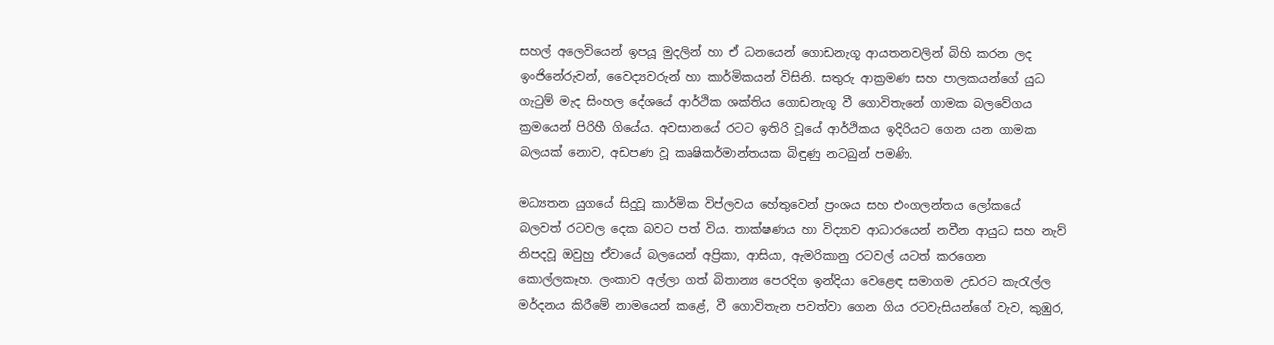සහල් අලෙවියෙන් ඉපයූ මුදලින් හා ඒ ධනයෙන් ගොඩනැගූ ආයතනවලින් බිහි කරන ලද ඉංජිනේරුවන්, වෛද්‍යවරුන් හා කාර්මිකයන් විසිනි. සතුරු ආක්‍රමණ සහ පාලකයන්ගේ යුධ ගැටුම් මැද සිංහල දේශයේ ආර්ථික ශක්තිය ගොඩනැගූ වී ගොවිතැනේ ගාමක බලවේගය ක්‍රමයෙන් පිරිහී ගියේය. අවසානයේ රටට ඉතිරි වූයේ ආර්ථිකය ඉදිරියට ගෙන යන ගාමක බලයක් නොව, අඩපණ වූ කෘෂිකර්මාන්තයක බිඳුණු නටබුන් පමණි.

මධ්‍යතන යුගයේ සිදුවූ කාර්මික විප්ලවය හේතුවෙන් ප්‍රංශය සහ එංගලන්තය ලෝකයේ බලවත් රටවල දෙක බවට පත් විය. තාක්ෂණය හා විද්‍යාව ආධාරයෙන් නවීන ආයුධ සහ නැව් නිපදවූ ඔවුහු ඒවායේ බලයෙන් අප්‍රිකා, ආසියා, ඇමරිකානු රටවල් යටත් කරගෙන කොල්ලකෑහ. ලංකාව අල්ලා ගත් බිතාන්‍ය පෙරදිග ඉන්දියා වෙළෙඳ සමාගම උඩරට කැරැල්ල මර්දනය කිරීමේ නාමයෙන් කළේ, වී ගොවිතැන පවත්වා ගෙන ගිය රටවැසියන්ගේ වැව, කුඹුර,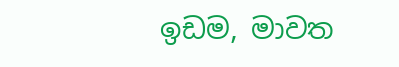ඉඩම, මාවත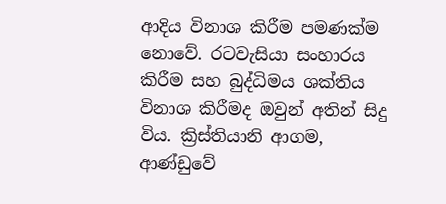ආදිය විනාශ කිරීම පමණක්ම නොවේ. රටවැසියා සංහාරය කිරීම සහ බුද්ධිමය ශක්තිය විනාශ කිරීමද ඔවුන් අතින් සිදු විය. ක්‍රිස්තියානි ආගම, ආණ්ඩුවේ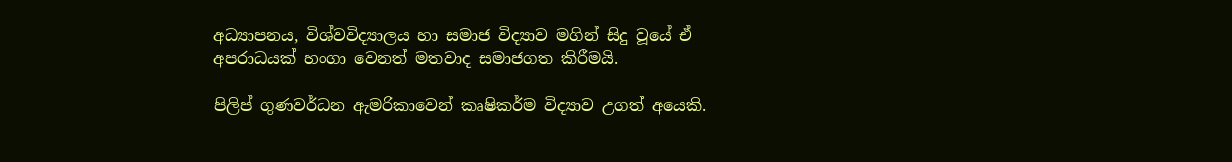අධ්‍යාපනය, විශ්වවිද්‍යාලය හා සමාජ විද්‍යාව මගින් සිදු වූයේ ඒ අපරාධයක් හංගා වෙනත් මතවාද සමාජගත කිරීමයි.

පිලිප් ගුණවර්ධන ඇමරිකාවෙන් කෘෂිකර්ම විද්‍යාව උගත් අයෙකි.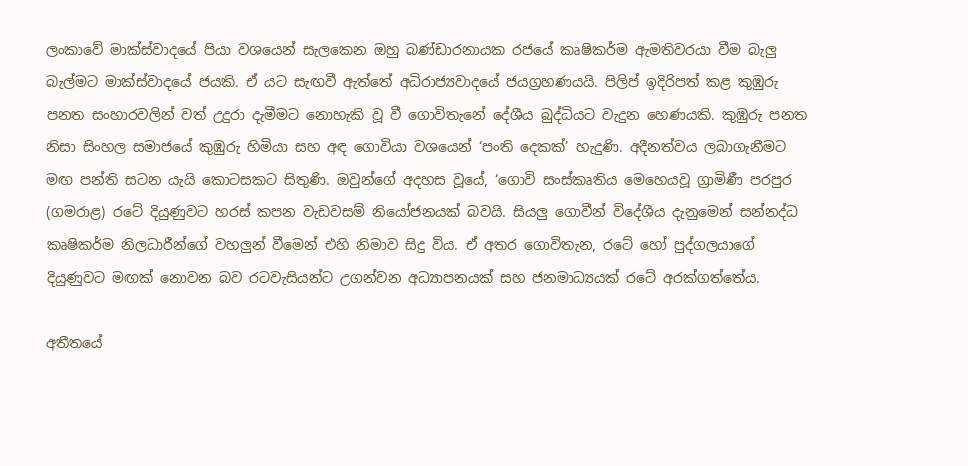ලංකාවේ මාක්ස්වාදයේ පියා වශයෙන් සැලකෙන ඔහු බණ්ඩාරනායක රජයේ කෘෂිකර්ම ඇමතිවරයා වීම බැලු බැල්මට මාක්ස්වාදයේ ජයකි. ඒ යට සැඟවී ඇත්තේ අධිරාජ්‍යවාදයේ ජයග්‍රහණයයි. පිලිප් ඉදිරිපත් කළ කුඹුරු පනත සංහාරවලින් වත් උදුරා දැමීමට නොහැකි වූ වී ගොවිතැනේ දේශීය බුද්ධියට වැදුන හෙණයකි. කුඹුරු පනත නිසා සිංහල සමාජයේ කුඹුරු හිමියා සහ අඳ ගොවියා වශයෙන් ‘පංති දෙකක්’ හැදුණි. අදීනත්වය ලබාගැනීමට මඟ පන්ති සටන යැයි කොටසකට සිතුණි. ඔවුන්ගේ අදහස වූයේ, ‘ගොවි සංස්කෘතිය මෙහෙයවූ ග්‍රාමිණී පරපුර (ගමරාළ) රටේ දියුණුවට හරස් කපන වැඩවසම් නියෝජනයක් බවයි. සියලු ගොවීන් විදේශීය දැනුමෙන් සන්නද්ධ කෘෂිකර්ම නිලධාරීන්ගේ වහලුන් වීමෙන් එහි නිමාව සිදු විය. ඒ අතර ගොවිතැන, රටේ හෝ පුද්ගලයාගේ දියුණුවට මඟක් නොවන බව රටවැසියන්ට උගන්වන අධ්‍යාපනයක් සහ ජනමාධ්‍යයක් රටේ අරක්ගත්තේය.

අතීතයේ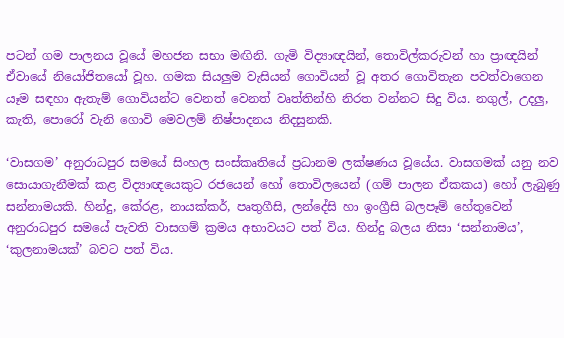පටන් ගම පාලනය වූයේ මහජන සභා මඟිනි. ගැමි විද්‍යාඥයින්, තොවිල්කරුවන් හා ප්‍රාඥයින් ඒවායේ නියෝජිතයෝ වූහ. ගමක සියලුම වැසියන් ගොවියන් වූ අතර ගොවිතැන පවත්වාගෙන යෑම සඳහා ඇතැම් ගොවියන්ට වෙනත් වෙනත් වෘත්තින්හි නිරත වන්නට සිදු විය. නගුල්, උදලු, කැති, පොරෝ වැනි ගොවි මෙවලම් නිෂ්පාදනය නිදසුනකි.

‘වාසගම’ අනුරාධපුර සමයේ සිංහල සංස්කෘතියේ ප්‍රධානම ලක්ෂණය වූයේය. වාසගමක් යනු නව සොයාගැනීමක් කළ විද්‍යාඥයෙකුට රජයෙන් හෝ තොවිලයෙන් (ගම් පාලන ඒකකය) හෝ ලැබුණු සන්නාමයකි. හින්දු, කේරළ, නායක්කර්, පෘතුගීසි, ලන්දේසි හා ඉංග්‍රීසි බලපෑම් හේතුවෙන් අනුරාධපුර සමයේ පැවති වාසගම් ක්‍රමය අභාවයට පත් විය. හින්දු බලය නිසා ‘සන්නාමය’, ‘කුලනාමයක්’ බවට පත් විය.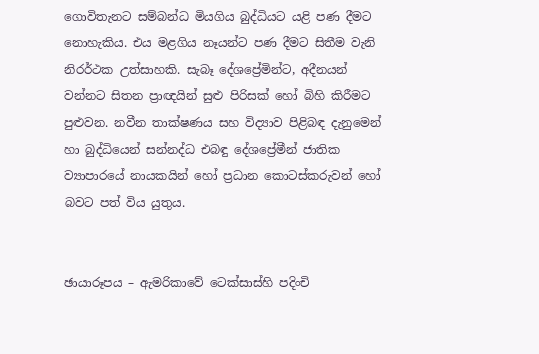ගොවිතැනට සම්බන්ධ මියගිය බුද්ධියට යළි පණ දීමට නොහැකිය. එය මළගිය නෑයන්ට පණ දීමට සිතීම වැනි නිරර්ථක උත්සාහකි. සැබෑ දේශප්‍රේමින්ට, අදීනයන් වන්නට සිතන ප්‍රාඥයින් සුළු පිරිසක් හෝ බිහි කිරීමට පුළුවන. නවීන තාක්ෂණය සහ විද්‍යාව පිළිබඳ දැනුමෙන් හා බුද්ධියෙන් සන්නද්ධ එබඳු දේශප්‍රේමීන් ජාතික ව්‍යාපාරයේ නායකයින් හෝ ප්‍රධාන කොටස්කරුවන් හෝ බවට පත් විය යුතුය.


ඡායාරූපය – ඇමරිකාවේ ටෙක්සාස්හි පදිංචි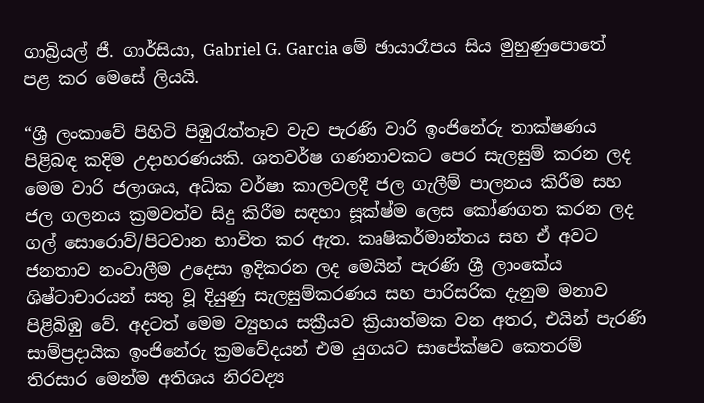ගාබ්‍රියල් ජී. ගාර්සියා, Gabriel G. Garcia මේ ඡායාරෑපය සිය මුහුණුපොතේ පළ කර මෙසේ ලියයි.

“ශ්‍රී ලංකාවේ පිහිටි පිඹුරැත්තෑව වැව පැරණි වාරි ඉංජිනේරු තාක්ෂණය පිළිබඳ කදිම උදාහරණයකි. ශතවර්ෂ ගණනාවකට පෙර සැලසුම් කරන ලද මෙම වාරි ජලාශය, අධික වර්ෂා කාලවලදී ජල ගැලීම් පාලනය කිරීම සහ ජල ගලනය ක්‍රමවත්ව සිදු කිරීම සඳහා සූක්ෂ්ම ලෙස කෝණගත කරන ලද ගල් සොරොව්/පිටවාන භාවිත කර ඇත. කෘෂිකර්මාන්තය සහ ඒ අවට ජනතාව නංවාලීම උදෙසා ඉදිකරන ලද මෙයින් පැරණි ශ්‍රී ලාංකේය ශිෂ්ටාචාරයන් සතු වූ දියුණු සැලසුම්කරණය සහ පාරිසරික දැනුම මනාව පිළිබිඹු වේ. අදටත් මෙම ව්‍යුහය සක්‍රීයව ක්‍රියාත්මක වන අතර, එයින් පැරණි සාම්ප්‍රදායික ඉංජිනේරු ක්‍රමවේදයන් එම යුගයට සාපේක්ෂව කෙතරම් තිරසාර මෙන්ම අතිශය නිරවද්‍ය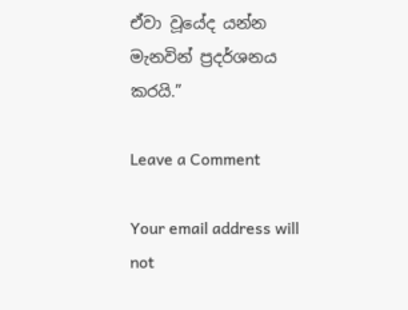ඒවා වූයේද යන්න මැනවින් ප්‍රදර්ශනය කරයි.”

Leave a Comment

Your email address will not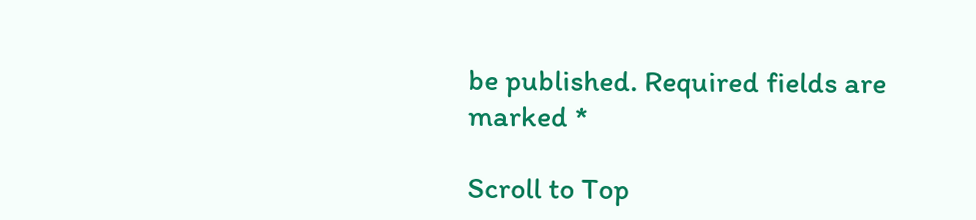be published. Required fields are marked *

Scroll to Top